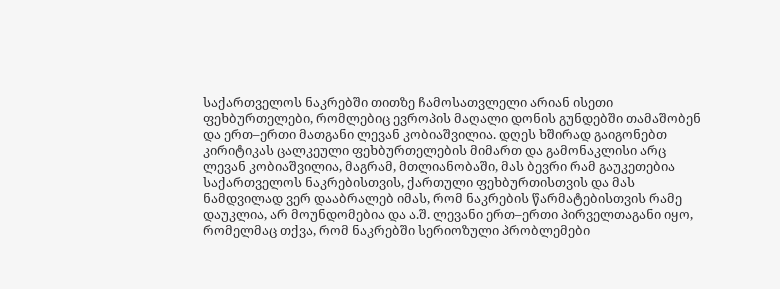საქართველოს ნაკრებში თითზე ჩამოსათვლელი არიან ისეთი ფეხბურთელები, რომლებიც ევროპის მაღალი დონის გუნდებში თამაშობენ და ერთ–ერთი მათგანი ლევან კობიაშვილია. დღეს ხშირად გაიგონებთ კირიტიკას ცალკეული ფეხბურთელების მიმართ და გამონაკლისი არც ლევან კობიაშვილია, მაგრამ, მთლიანობაში, მას ბევრი რამ გაუკეთებია საქართველოს ნაკრებისთვის, ქართული ფეხბურთისთვის და მას ნამდვილად ვერ დააბრალებ იმას, რომ ნაკრების წარმატებისთვის რამე დაუკლია, არ მოუნდომებია და ა.შ. ლევანი ერთ–ერთი პირველთაგანი იყო, რომელმაც თქვა, რომ ნაკრებში სერიოზული პრობლემები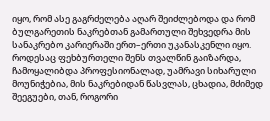იყო, რომ ასე გაგრძელება აღარ შეიძლებოდა და რომ ბულგარეთის ნაკრებთან გამართული შეხვედრა მის სანაკრებო კარიერაში ერთ–ერთი უკანასკენლი იყო. როდესაც ფეხბურთელი შენს თვალწინ გაიზარდა, ჩამოყალიბდა პროფესიონალად, უამრავი სიხარული მოუნიჭებია, მის ნაკრებიდან წასვლას, ცხადია, მძიმედ შეეგუები, თან, როგორი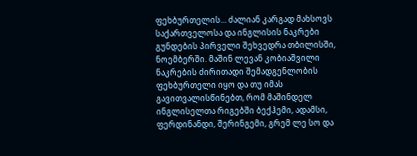ფეხბურთელის... ძალიან კარგად მახსოვს საქართველოსა და ინგლისის ნაკრები გუნდების პირველი შეხვედრა თბილისში, ნოემბერში. მაშინ ლევან კობიაშვილი ნაკრების ძირითადი შემადგენლობის ფეხბურთელი იყო და თუ იმას გავითვალისწინებთ, რომ მაშინდელ ინგლისელთა რიგებში ბექჰემი, ადამსი, ფერდინანდი, შერინგემი, გრემ ლე სო და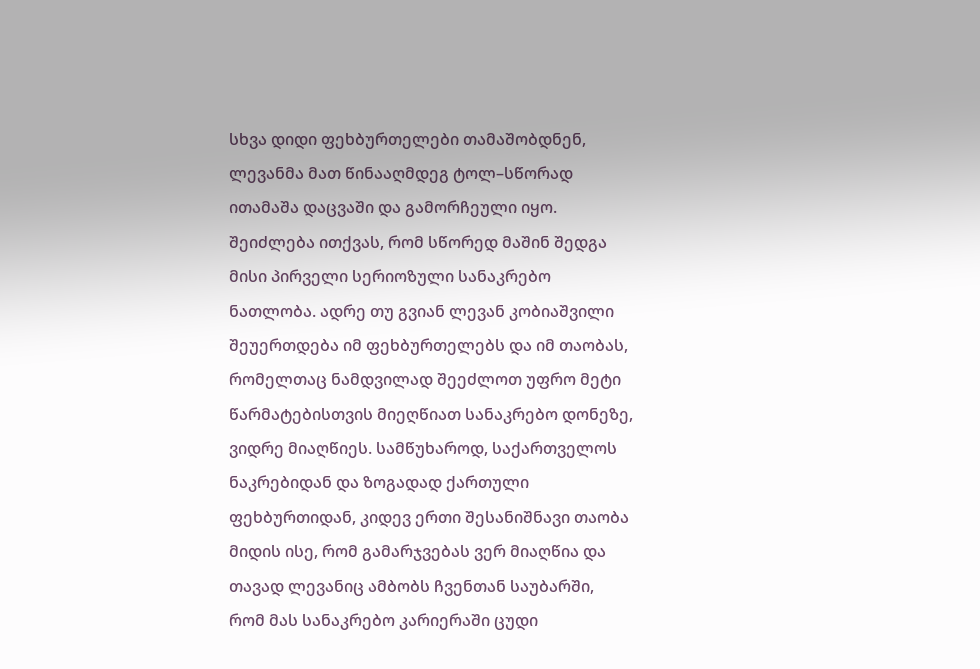სხვა დიდი ფეხბურთელები თამაშობდნენ, ლევანმა მათ წინააღმდეგ ტოლ–სწორად ითამაშა დაცვაში და გამორჩეული იყო. შეიძლება ითქვას, რომ სწორედ მაშინ შედგა მისი პირველი სერიოზული სანაკრებო ნათლობა. ადრე თუ გვიან ლევან კობიაშვილი შეუერთდება იმ ფეხბურთელებს და იმ თაობას, რომელთაც ნამდვილად შეეძლოთ უფრო მეტი წარმატებისთვის მიეღწიათ სანაკრებო დონეზე, ვიდრე მიაღწიეს. სამწუხაროდ, საქართველოს ნაკრებიდან და ზოგადად ქართული ფეხბურთიდან, კიდევ ერთი შესანიშნავი თაობა მიდის ისე, რომ გამარჯვებას ვერ მიაღწია და თავად ლევანიც ამბობს ჩვენთან საუბარში, რომ მას სანაკრებო კარიერაში ცუდი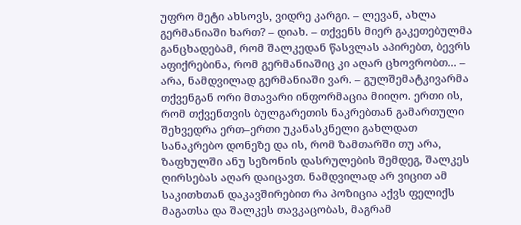უფრო მეტი ახსოვს, ვიდრე კარგი. – ლევან, ახლა გერმანიაში ხართ? – დიახ. – თქვენს მიერ გაკეთებულმა განცხადებამ, რომ შალკედან წასვლას აპირებთ, ბევრს აფიქრებინა, რომ გერმანიაშიც კი აღარ ცხოვრობთ... – არა, ნამდვილად გერმანიაში ვარ. – გულშემატკივარმა თქვენგან ორი მთავარი ინფორმაცია მიიღო. ერთი ის, რომ თქვენთვის ბულგარეთის ნაკრებთან გამართული შეხვედრა ერთ–ერთი უკანასკნელი გახლდათ სანაკრებო დონეზე და ის, რომ ზამთარში თუ არა, ზაფხულში ანუ სეზონის დასრულების შემდეგ, შალკეს ღირსებას აღარ დაიცავთ. ნამდვილად არ ვიცით ამ საკითხთან დაკავშირებით რა პოზიცია აქვს ფელიქს მაგათსა და შალკეს თავკაცობას, მაგრამ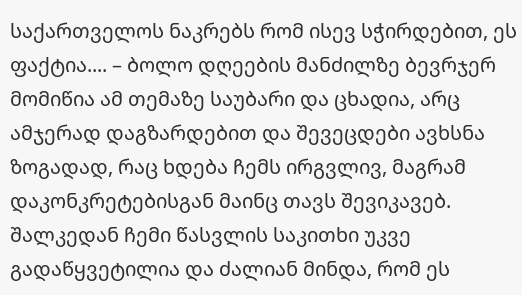საქართველოს ნაკრებს რომ ისევ სჭირდებით, ეს ფაქტია.... – ბოლო დღეების მანძილზე ბევრჯერ მომიწია ამ თემაზე საუბარი და ცხადია, არც ამჯერად დაგზარდებით და შევეცდები ავხსნა ზოგადად, რაც ხდება ჩემს ირგვლივ, მაგრამ დაკონკრეტებისგან მაინც თავს შევიკავებ. შალკედან ჩემი წასვლის საკითხი უკვე გადაწყვეტილია და ძალიან მინდა, რომ ეს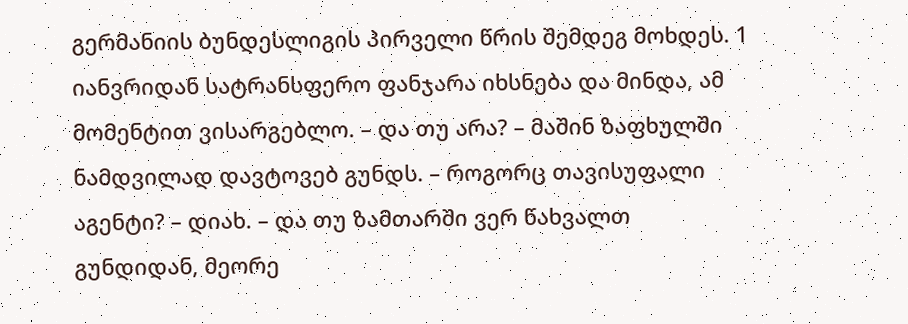გერმანიის ბუნდესლიგის პირველი წრის შემდეგ მოხდეს. 1 იანვრიდან სატრანსფერო ფანჯარა იხსნება და მინდა, ამ მომენტით ვისარგებლო. – და თუ არა? – მაშინ ზაფხულში ნამდვილად დავტოვებ გუნდს. – როგორც თავისუფალი აგენტი? – დიახ. – და თუ ზამთარში ვერ წახვალთ გუნდიდან, მეორე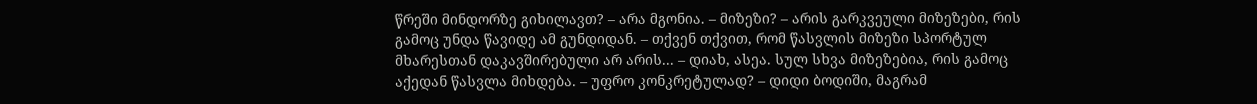წრეში მინდორზე გიხილავთ? – არა მგონია. – მიზეზი? – არის გარკვეული მიზეზები, რის გამოც უნდა წავიდე ამ გუნდიდან. – თქვენ თქვით, რომ წასვლის მიზეზი სპორტულ მხარესთან დაკავშირებული არ არის... – დიახ, ასეა. სულ სხვა მიზეზებია, რის გამოც აქედან წასვლა მიხდება. – უფრო კონკრეტულად? – დიდი ბოდიში, მაგრამ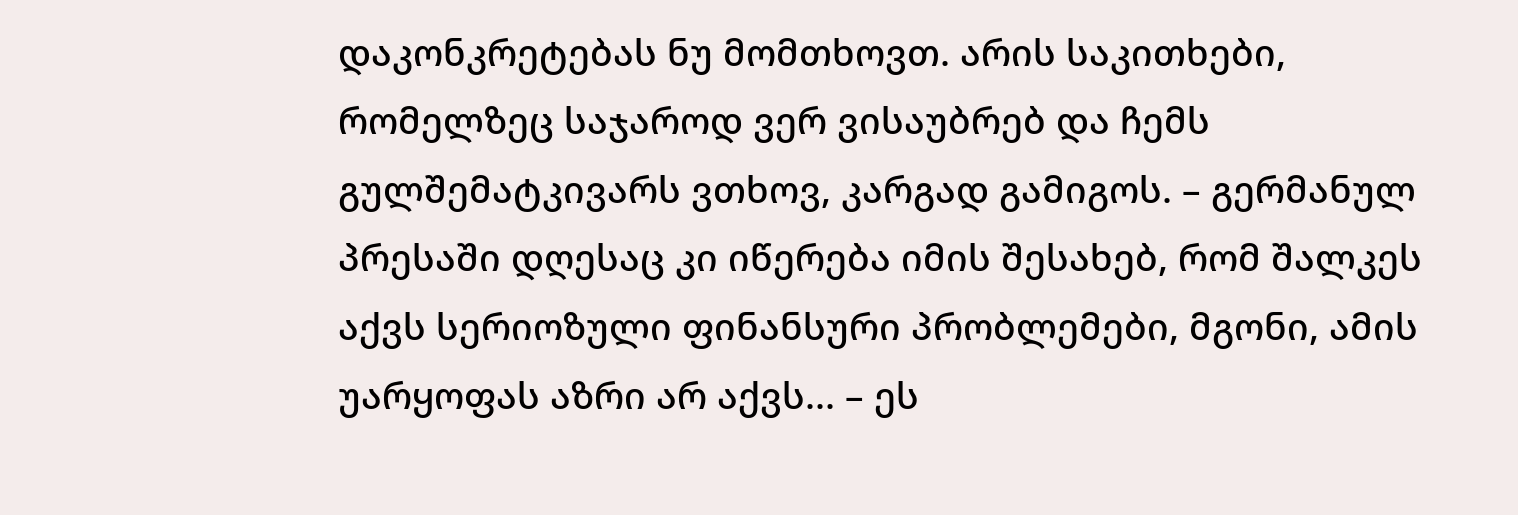დაკონკრეტებას ნუ მომთხოვთ. არის საკითხები, რომელზეც საჯაროდ ვერ ვისაუბრებ და ჩემს გულშემატკივარს ვთხოვ, კარგად გამიგოს. – გერმანულ პრესაში დღესაც კი იწერება იმის შესახებ, რომ შალკეს აქვს სერიოზული ფინანსური პრობლემები, მგონი, ამის უარყოფას აზრი არ აქვს... – ეს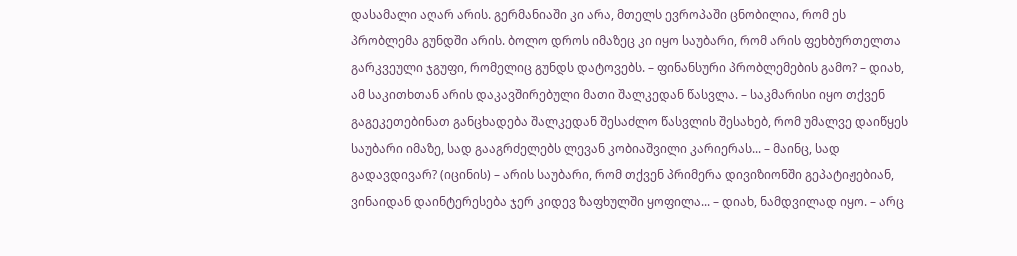დასამალი აღარ არის. გერმანიაში კი არა, მთელს ევროპაში ცნობილია, რომ ეს პრობლემა გუნდში არის. ბოლო დროს იმაზეც კი იყო საუბარი, რომ არის ფეხბურთელთა გარკვეული ჯგუფი, რომელიც გუნდს დატოვებს. – ფინანსური პრობლემების გამო? – დიახ, ამ საკითხთან არის დაკავშირებული მათი შალკედან წასვლა. – საკმარისი იყო თქვენ გაგეკეთებინათ განცხადება შალკედან შესაძლო წასვლის შესახებ, რომ უმალვე დაიწყეს საუბარი იმაზე, სად გააგრძელებს ლევან კობიაშვილი კარიერას... – მაინც, სად გადავდივარ? (იცინის) – არის საუბარი, რომ თქვენ პრიმერა დივიზიონში გეპატიჟებიან, ვინაიდან დაინტერესება ჯერ კიდევ ზაფხულში ყოფილა... – დიახ, ნამდვილად იყო. – არც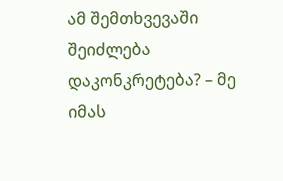ამ შემთხვევაში შეიძლება დაკონკრეტება? – მე იმას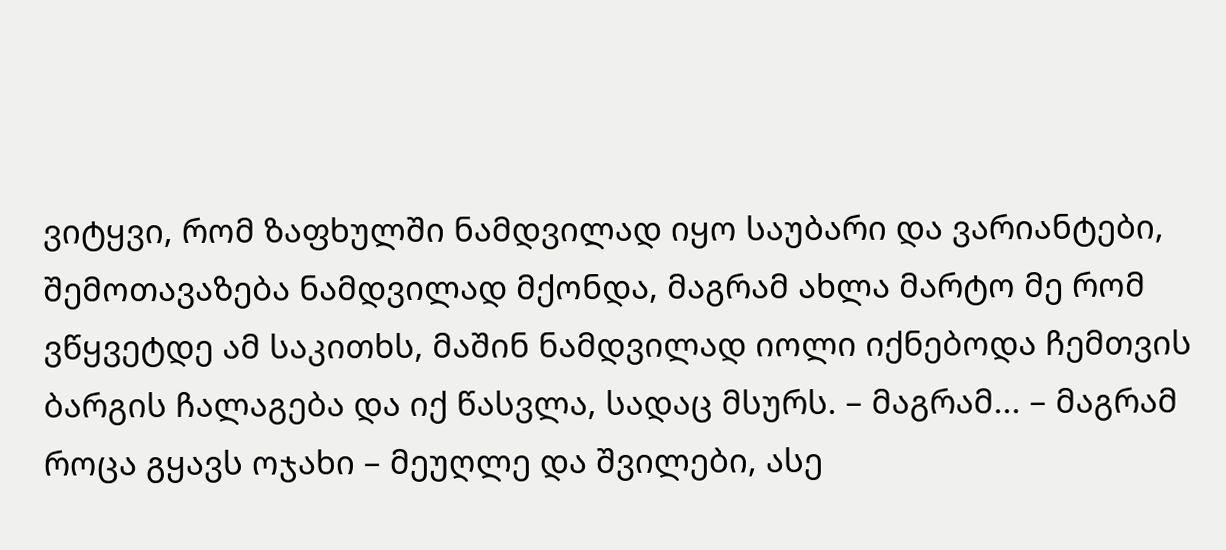ვიტყვი, რომ ზაფხულში ნამდვილად იყო საუბარი და ვარიანტები, შემოთავაზება ნამდვილად მქონდა, მაგრამ ახლა მარტო მე რომ ვწყვეტდე ამ საკითხს, მაშინ ნამდვილად იოლი იქნებოდა ჩემთვის ბარგის ჩალაგება და იქ წასვლა, სადაც მსურს. – მაგრამ... – მაგრამ როცა გყავს ოჯახი – მეუღლე და შვილები, ასე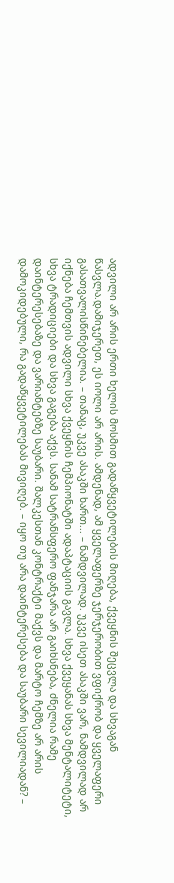ადვილი არ არის ერთი ხელის მოსმით გადაწყვეტილების მიღება, ქვეყნის შეცვლა და სხვაგან წასვლა.დამიჯერეთ, ეს იოლი არ არის. ამდენად, ამ ყველაფერზე ჯერჯერობით ვფიქრობ და ყველაფერი გასათვალისწინებელია. – თანაც, უკვე ასაკში ხართ... – ნამდვილად. უკვე ისეთ ასაკში ვარ, ნამდვილად არ იქნება ჩემთვის ადვილი სხვა ქვეყნის ჩემპიონატში ადაპტაციის გავლა. სხვა ქვეყანას სხვა მენტალიტეტი, სხვა ტრადიციები და სხვა გაგება აქვს. სანამ სატრანსფერო ფანჯარა არ გაიხსნება, ძნელია რამე დაინტერესებაზე და ვარიანტებზე საუბარი. შალკესთან კონტრაქტი მაქვს და მარტო ჩემზე არ არის დამოკიდებული, რა გადაწყვეტილებას მივიღებ. – იყო თუ არა დაინტერესება და საუბარი სევილიადან? –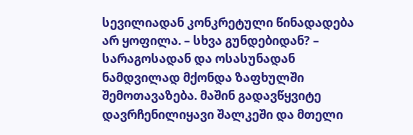სევილიადან კონკრეტული წინადადება არ ყოფილა. – სხვა გუნდებიდან? – სარაგოსადან და ოსასუნადან ნამდვილად მქონდა ზაფხულში შემოთავაზება. მაშინ გადავწყვიტე დავრჩენილიყავი შალკეში და მთელი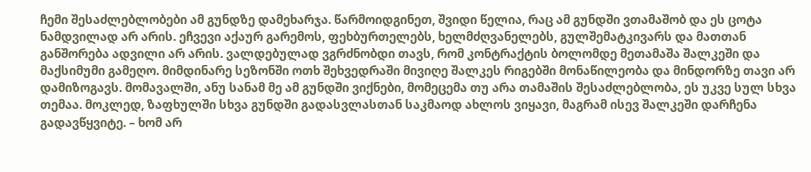ჩემი შესაძლებლობები ამ გუნდზე დამეხარჯა. წარმოიდგინეთ, შვიდი წელია, რაც ამ გუნდში ვთამაშობ და ეს ცოტა ნამდვილად არ არის. ეჩვევი აქაურ გარემოს, ფეხბურთელებს, ხელმძღვანელებს, გულშემატკივარს და მათთან განშორება ადვილი არ არის. ვალდებულად ვგრძნობდი თავს, რომ კონტრაქტის ბოლომდე მეთამაშა შალკეში და მაქსიმუმი გამეღო. მიმდინარე სეზონში ოთხ შეხვედრაში მივიღე შალკეს რიგებში მონაწილეობა და მინდორზე თავი არ დამიზოგავს. მომავალში, ანუ სანამ მე ამ გუნდში ვიქნები, მომეცემა თუ არა თამაშის შესაძლებლობა, ეს უკვე სულ სხვა თემაა. მოკლედ, ზაფხულში სხვა გუნდში გადასვლასთან საკმაოდ ახლოს ვიყავი, მაგრამ ისევ შალკეში დარჩენა გადავწყვიტე. – ხომ არ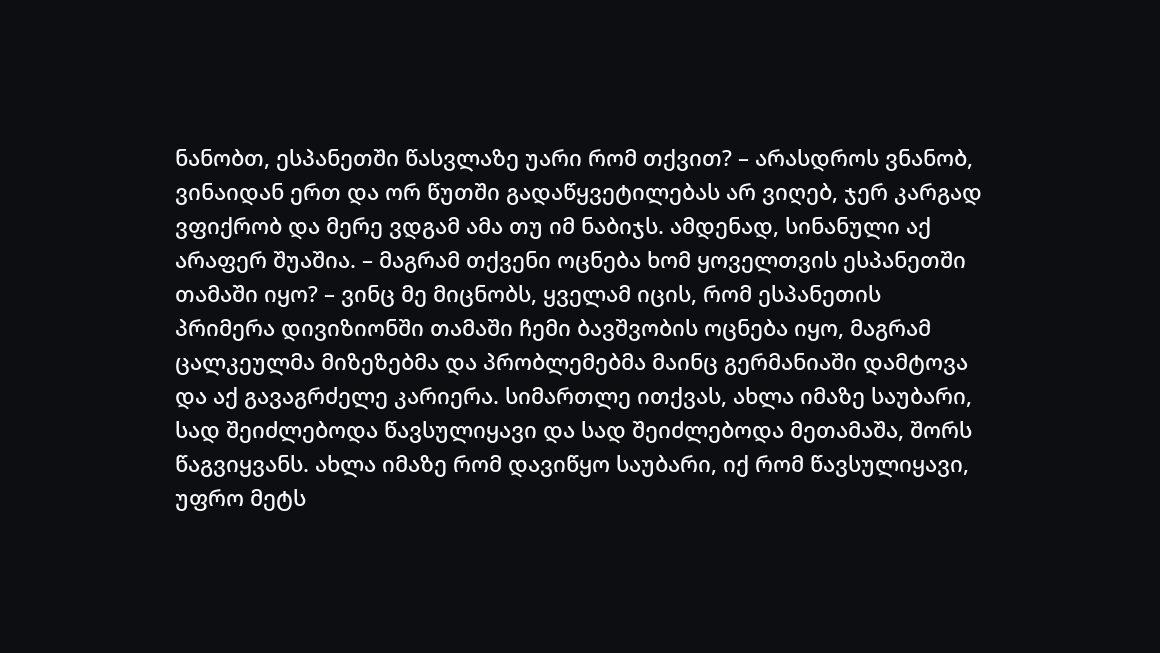ნანობთ, ესპანეთში წასვლაზე უარი რომ თქვით? – არასდროს ვნანობ, ვინაიდან ერთ და ორ წუთში გადაწყვეტილებას არ ვიღებ, ჯერ კარგად ვფიქრობ და მერე ვდგამ ამა თუ იმ ნაბიჯს. ამდენად, სინანული აქ არაფერ შუაშია. – მაგრამ თქვენი ოცნება ხომ ყოველთვის ესპანეთში თამაში იყო? – ვინც მე მიცნობს, ყველამ იცის, რომ ესპანეთის პრიმერა დივიზიონში თამაში ჩემი ბავშვობის ოცნება იყო, მაგრამ ცალკეულმა მიზეზებმა და პრობლემებმა მაინც გერმანიაში დამტოვა და აქ გავაგრძელე კარიერა. სიმართლე ითქვას, ახლა იმაზე საუბარი, სად შეიძლებოდა წავსულიყავი და სად შეიძლებოდა მეთამაშა, შორს წაგვიყვანს. ახლა იმაზე რომ დავიწყო საუბარი, იქ რომ წავსულიყავი, უფრო მეტს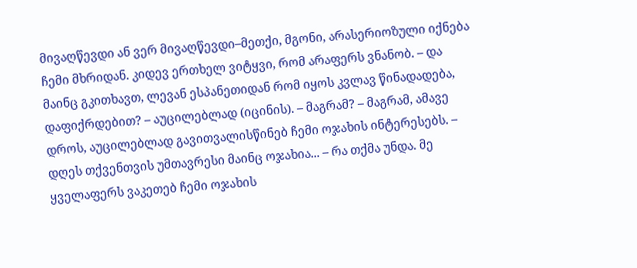მივაღწევდი ან ვერ მივაღწევდი–მეთქი, მგონი, არასერიოზული იქნება ჩემი მხრიდან. კიდევ ერთხელ ვიტყვი, რომ არაფერს ვნანობ. – და მაინც გკითხავთ, ლევან ესპანეთიდან რომ იყოს კვლავ წინადადება, დაფიქრდებით? – აუცილებლად (იცინის). – მაგრამ? – მაგრამ, ამავე დროს, აუცილებლად გავითვალისწინებ ჩემი ოჯახის ინტერესებს. – დღეს თქვენთვის უმთავრესი მაინც ოჯახია... – რა თქმა უნდა. მე ყველაფერს ვაკეთებ ჩემი ოჯახის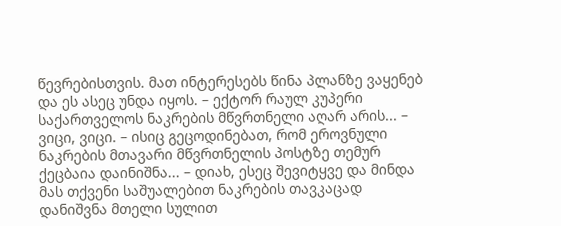წევრებისთვის. მათ ინტერესებს წინა პლანზე ვაყენებ და ეს ასეც უნდა იყოს. – ექტორ რაულ კუპერი საქართველოს ნაკრების მწვრთნელი აღარ არის... – ვიცი, ვიცი. – ისიც გეცოდინებათ, რომ ეროვნული ნაკრების მთავარი მწვრთნელის პოსტზე თემურ ქეცბაია დაინიშნა... – დიახ, ესეც შევიტყვე და მინდა მას თქვენი საშუალებით ნაკრების თავკაცად დანიშვნა მთელი სულით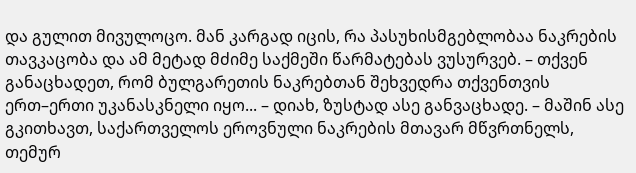და გულით მივულოცო. მან კარგად იცის, რა პასუხისმგებლობაა ნაკრების თავკაცობა და ამ მეტად მძიმე საქმეში წარმატებას ვუსურვებ. – თქვენ განაცხადეთ, რომ ბულგარეთის ნაკრებთან შეხვედრა თქვენთვის ერთ–ერთი უკანასკნელი იყო... – დიახ, ზუსტად ასე განვაცხადე. – მაშინ ასე გკითხავთ, საქართველოს ეროვნული ნაკრების მთავარ მწვრთნელს, თემურ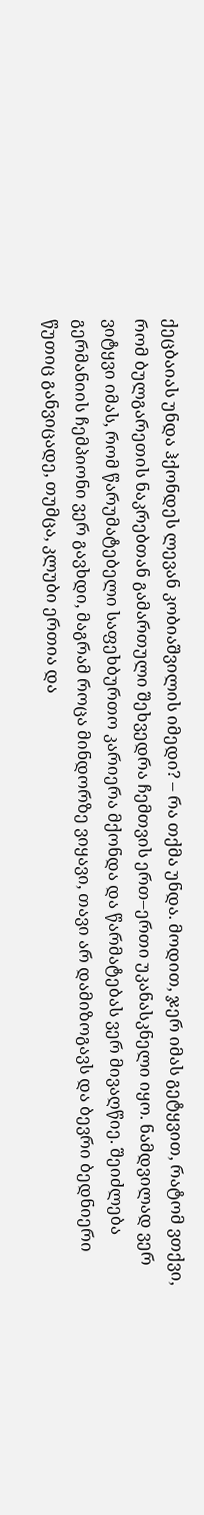ქეცბაიას უნდა ჰქონდეს ლევან კობიაშვილის იმედი? – რა თქმა უნდა. მოდით, ჯერ იმას გეტყვით, რატომ ვთქვი, რომ ბულგარეთის ნაკრებთან გამართული შეხვედრა ჩემთვის ერთ–ერთი უკანასკნელი იყო. ნამდვილად ვერ ვიტყვი იმას, რომ წარუმატებელი საფეხბურთო კარიერა მქონდა და წარმატებას ვერ მივაღწიე. შეიძლება გერმანიის ჩემპიონი ვერ გავხდი, მაგრამ როცა მინდორზე ვიყავი, თავი არ დამიზოგავს და ბევრი ბედნიერი წუთიც განვიცადე, თუმცა, კლუბი ერთია და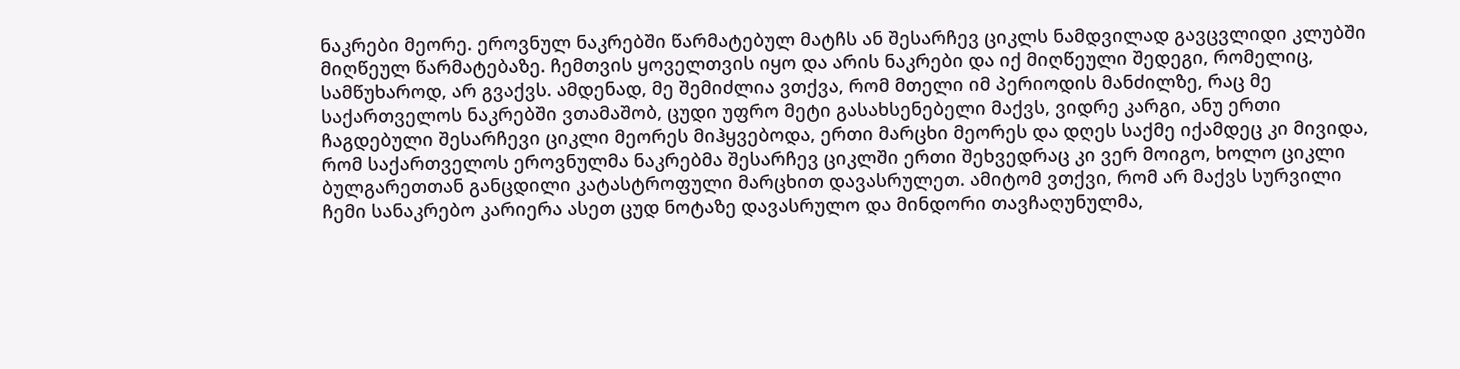ნაკრები მეორე. ეროვნულ ნაკრებში წარმატებულ მატჩს ან შესარჩევ ციკლს ნამდვილად გავცვლიდი კლუბში მიღწეულ წარმატებაზე. ჩემთვის ყოველთვის იყო და არის ნაკრები და იქ მიღწეული შედეგი, რომელიც, სამწუხაროდ, არ გვაქვს. ამდენად, მე შემიძლია ვთქვა, რომ მთელი იმ პერიოდის მანძილზე, რაც მე საქართველოს ნაკრებში ვთამაშობ, ცუდი უფრო მეტი გასახსენებელი მაქვს, ვიდრე კარგი, ანუ ერთი ჩაგდებული შესარჩევი ციკლი მეორეს მიჰყვებოდა, ერთი მარცხი მეორეს და დღეს საქმე იქამდეც კი მივიდა, რომ საქართველოს ეროვნულმა ნაკრებმა შესარჩევ ციკლში ერთი შეხვედრაც კი ვერ მოიგო, ხოლო ციკლი ბულგარეთთან განცდილი კატასტროფული მარცხით დავასრულეთ. ამიტომ ვთქვი, რომ არ მაქვს სურვილი ჩემი სანაკრებო კარიერა ასეთ ცუდ ნოტაზე დავასრულო და მინდორი თავჩაღუნულმა,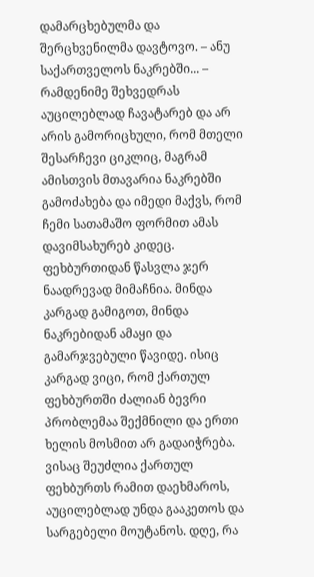დამარცხებულმა და შერცხვენილმა დავტოვო. – ანუ საქართველოს ნაკრებში... – რამდენიმე შეხვედრას აუცილებლად ჩავატარებ და არ არის გამორიცხული, რომ მთელი შესარჩევი ციკლიც, მაგრამ ამისთვის მთავარია ნაკრებში გამოძახება და იმედი მაქვს, რომ ჩემი სათამაშო ფორმით ამას დავიმსახურებ კიდეც. ფეხბურთიდან წასვლა ჯერ ნაადრევად მიმაჩნია. მინდა კარგად გამიგოთ, მინდა ნაკრებიდან ამაყი და გამარჯვებული წავიდე. ისიც კარგად ვიცი, რომ ქართულ ფეხბურთში ძალიან ბევრი პრობლემაა შექმნილი და ერთი ხელის მოსმით არ გადაიჭრება. ვისაც შეუძლია ქართულ ფეხბურთს რამით დაეხმაროს, აუცილებლად უნდა გააკეთოს და სარგებელი მოუტანოს. დღე, რა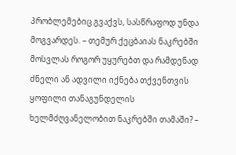პრობლემებიც გვაქვს, სასწრაფოდ უნდა მოგვარდეს. – თემურ ქეცბაიას ნაკრებში მოსვლას როგორ უყურებთ და რამდენად ძნელი ან ადვილი იქნება თქვენთვის ყოფილი თანაგუნდელის ხელმძღვანელობით ნაკრებში თამაში? –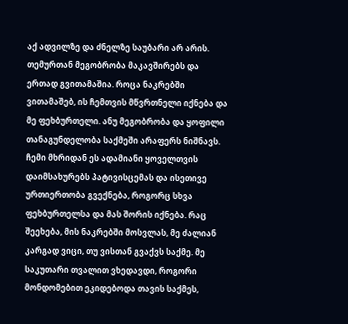აქ ადვილზე და ძნელზე საუბარი არ არის. თემურთან მეგობრობა მაკავშირებს და ერთად გვითამაშია. როცა ნაკრებში ვითამაშებ, ის ჩემთვის მწვრთნელი იქნება და მე ფეხბურთელი. ანუ მეგობრობა და ყოფილი თანაგუნდელობა საქმეში არაფერს ნიშნავს. ჩემი მხრიდან ეს ადამიანი ყოველთვის დაიმსახურებს პატივისცემას და ისეთივე ურთიერთობა გვექნება, როგორც სხვა ფეხბურთელსა და მას შორის იქნება. რაც შეეხება, მის ნაკრებში მოსვლას, მე ძალიან კარგად ვიცი, თუ ვისთან გვაქვს საქმე. მე საკუთარი თვალით ვხედავდი, როგორი მონდომებით ეკიდებოდა თავის საქმეს,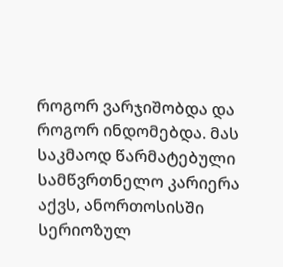როგორ ვარჯიშობდა და როგორ ინდომებდა. მას საკმაოდ წარმატებული სამწვრთნელო კარიერა აქვს, ანორთოსისში სერიოზულ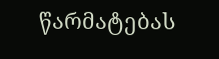წარმატებას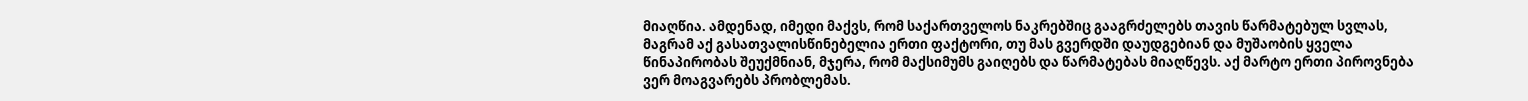მიაღწია. ამდენად, იმედი მაქვს, რომ საქართველოს ნაკრებშიც გააგრძელებს თავის წარმატებულ სვლას, მაგრამ აქ გასათვალისწინებელია ერთი ფაქტორი, თუ მას გვერდში დაუდგებიან და მუშაობის ყველა წინაპირობას შეუქმნიან, მჯერა, რომ მაქსიმუმს გაიღებს და წარმატებას მიაღწევს. აქ მარტო ერთი პიროვნება ვერ მოაგვარებს პრობლემას.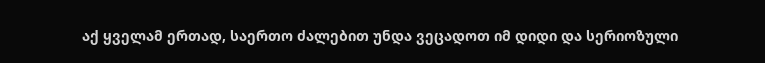აქ ყველამ ერთად, საერთო ძალებით უნდა ვეცადოთ იმ დიდი და სერიოზული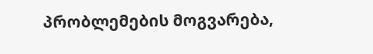პრობლემების მოგვარება,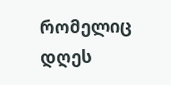რომელიც დღეს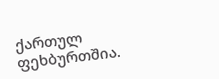ქართულ ფეხბურთშია.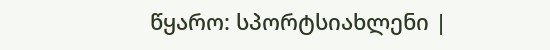წყარო: სპორტსიახლენი |